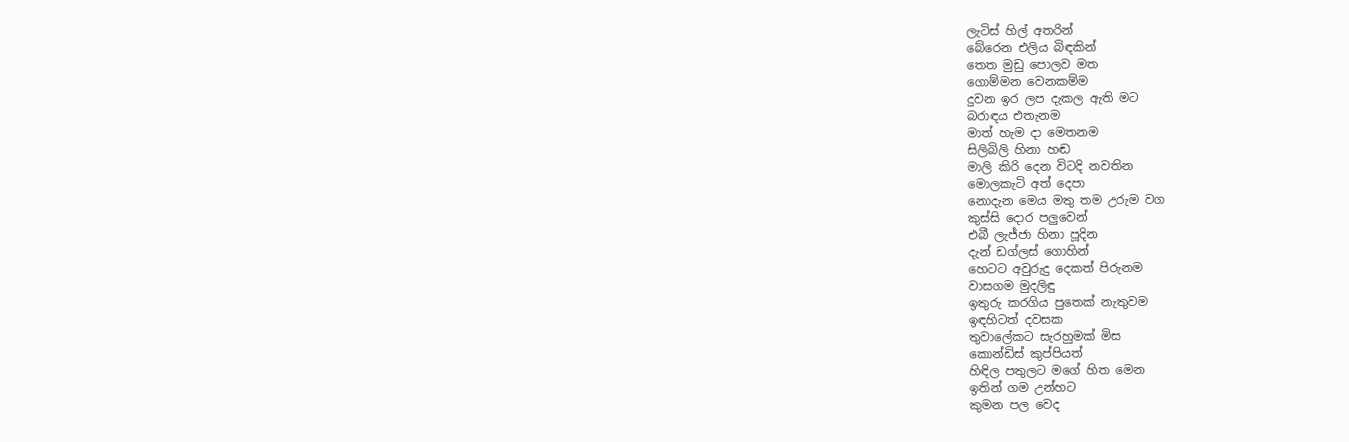ලැටිස් හිල් අතරින්
බේරෙන එලිය බිඳකින්
තෙත මුඩු පොලව මත
ගොම්මන වෙනකම්ම
දුවන ඉර ලප දැකල ඇති මට
බරාඳය එතැනම
මාත් හැම දා මෙතනම
සිලිබිලි හිනා හඬ
මාලි කිරි දෙන විටදි නවතින
මොලකැටි අත් දෙපා
නොදැන මෙය මතු තම උරුම වග
කුස්සි දොර පලුවෙන්
එබී ලැජ්ජා හිනා පූදින
දැන් ඩග්ලස් ගොහින්
හෙටට අවුරුදු දෙකත් පිරුනම
වාසගම මුදලිඳු
ඉතුරු කරගිය පුතෙක් නැතුවම
ඉඳහිටත් දවසක
තුවාලේකට සැරහුමක් මිස
කොන්ඩිස් කුප්පියත්
හිඳිල පතුලට මගේ හිත මෙන
ඉතින් ගම උන්හට
කුමන පල වෙද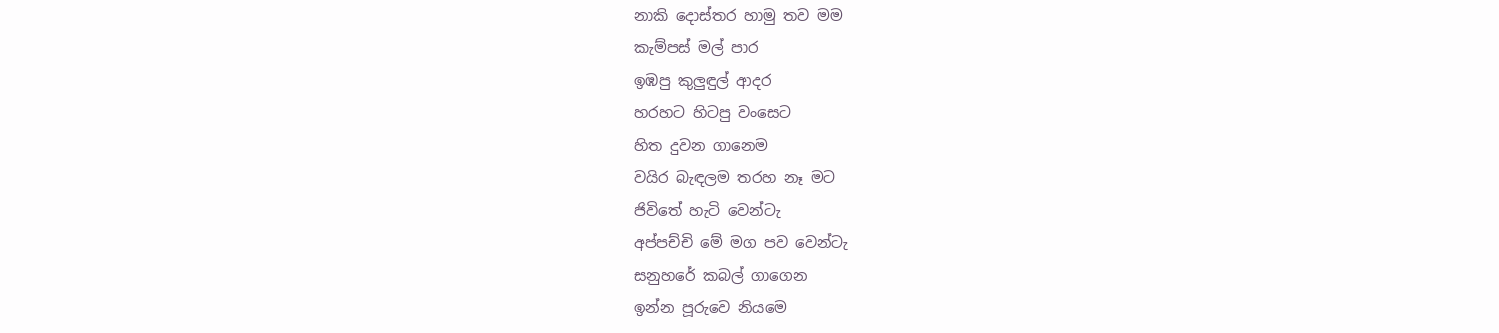නාකි දොස්තර හාමු තව මම
කැම්පස් මල් පාර
ඉඹපු කුලුඳුල් ආදර
හරහට හිටපු වංසෙට
හිත දුවන ගානෙම
වයිර බැඳලම තරහ නෑ මට
ජිවිතේ හැටි වෙන්ටැ
අප්පච්චි මේ මග පව වෙන්ටැ
සනුහරේ කබල් ගාගෙන
ඉන්න පූරුවෙ නියමෙ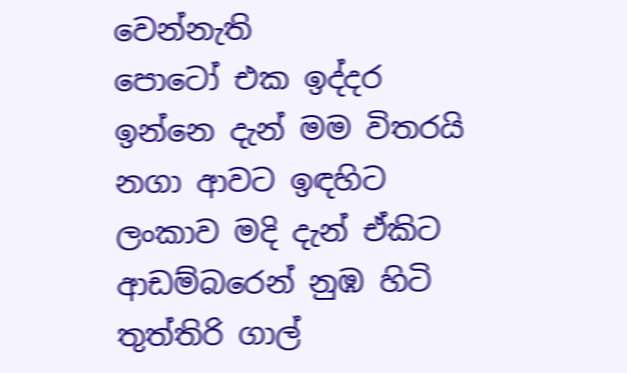වෙන්නැති
පොටෝ එක ඉද්දර
ඉන්නෙ දැන් මම විතරයි
නගා ආවට ඉඳහිට
ලංකාව මදි දැන් ඒකිට
ආඩම්බරෙන් නුඹ හිටි
තුත්තිරි ගාල්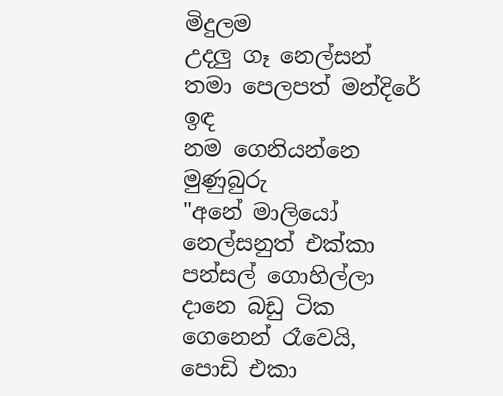මිදුලම
උදලු ගෑ නෙල්සන්
තමා පෙලපත් මන්දිරේ ඉඳ
නම ගෙනියන්නෙ මුණුබුරු
"අනේ මාලියෝ
නෙල්සනුත් එක්කා
පන්සල් ගොහිල්ලා
දානෙ බඩු ටික ගෙනෙන් රෑවෙයි,
පොඩි එකා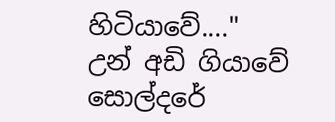හිටියාවේ...."
උන් අඩි ගියාවේ
සොල්දරේ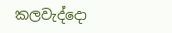කලවැද්දො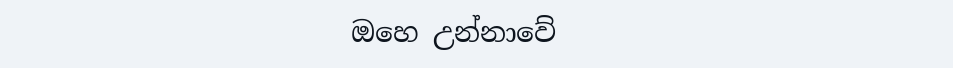ඔහෙ උන්නාවේ